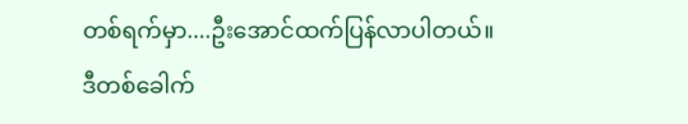တစ်ရက်မှာ....ဦးအောင်ထက်ပြန်လာပါတယ်။
ဒီတစ်ခေါက်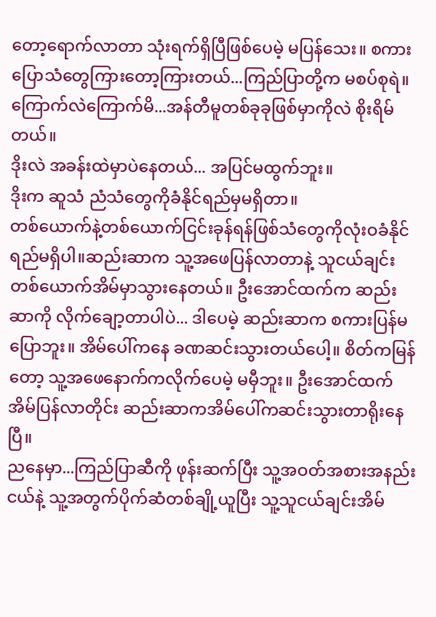တော့ရောက်လာတာ သုံးရက်ရှိပြီဖြစ်ပေမဲ့ မပြန်သေး။ စကားပြောသံတွေကြားတော့ကြားတယ်...ကြည်ပြာတို့က မစပ်စုရဲ။ ကြောက်လဲကြောက်မိ...အန်တီမူတစ်ခုခုဖြစ်မှာကိုလဲ စိုးရိမ်တယ်။
ဒိုးလဲ အခန်းထဲမှာပဲနေတယ်... အပြင်မထွက်ဘူး။
ဒိုးက ဆူသံ ညံသံတွေကိုခံနိုင်ရည်မှမရှိတာ။
တစ်ယောက်နဲ့တစ်ယောက်ငြင်းခုန်ရန်ဖြစ်သံတွေကိုလုံးဝခံနိုင်ရည်မရှိပါ။ဆည်းဆာက သူ့အဖေပြန်လာတာနဲ့ သူငယ်ချင်းတစ်ယောက်အိမ်မှာသွားနေတယ်။ ဦးအောင်ထက်က ဆည်းဆာကို လိုက်ချော့တာပါပဲ... ဒါပေမဲ့ ဆည်းဆာက စကားပြန်မပြောဘူး။ အိမ်ပေါ်ကနေ ခဏဆင်းသွားတယ်ပေါ့။ စိတ်ကမြန်တော့ သူ့အဖေနောက်ကလိုက်ပေမဲ့ မမှီဘူး။ ဦးအောင်ထက်အိမ်ပြန်လာတိုင်း ဆည်းဆာကအိမ်ပေါ်ကဆင်းသွားတာရိုးနေပြီ။
ညနေမှာ...ကြည်ပြာဆီကို ဖုန်းဆက်ပြီး သူ့အဝတ်အစားအနည်းငယ်နဲ့ သူ့အတွက်ပိုက်ဆံတစ်ချို့ယူပြီး သူ့သူငယ်ချင်းအိမ်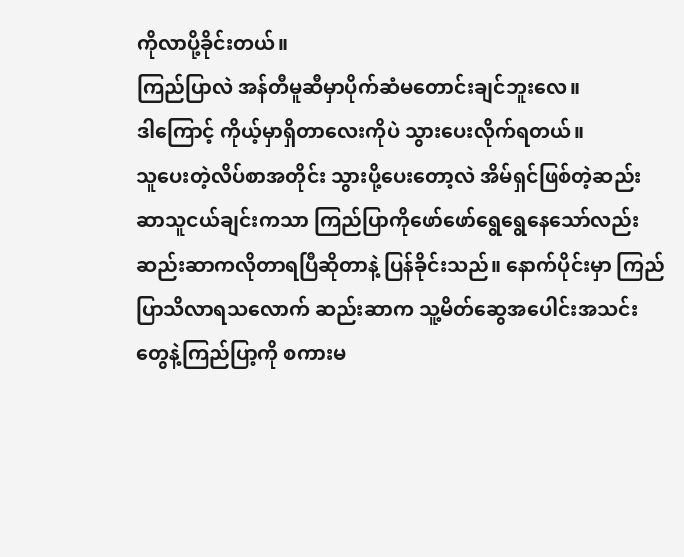ကိုလာပို့ခိုင်းတယ်။
ကြည်ပြာလဲ အန်တီမူဆီမှာပိုက်ဆံမတောင်းချင်ဘူးလေ။
ဒါကြောင့် ကိုယ့်မှာရှိတာလေးကိုပဲ သွားပေးလိုက်ရတယ်။
သူပေးတဲ့လိပ်စာအတိုင်း သွားပို့ပေးတော့လဲ အိမ်ရှင်ဖြစ်တဲ့ဆည်းဆာသူငယ်ချင်းကသာ ကြည်ပြာကိုဖော်ဖော်ရွေရွေနေသော်လည်း ဆည်းဆာကလိုတာရပြီဆိုတာနဲ့ ပြန်ခိုင်းသည်။ နောက်ပိုင်းမှာ ကြည်ပြာသိလာရသလောက် ဆည်းဆာက သူ့မိတ်ဆွေအပေါင်းအသင်းတွေနဲ့ကြည်ပြာ့ကို စကားမ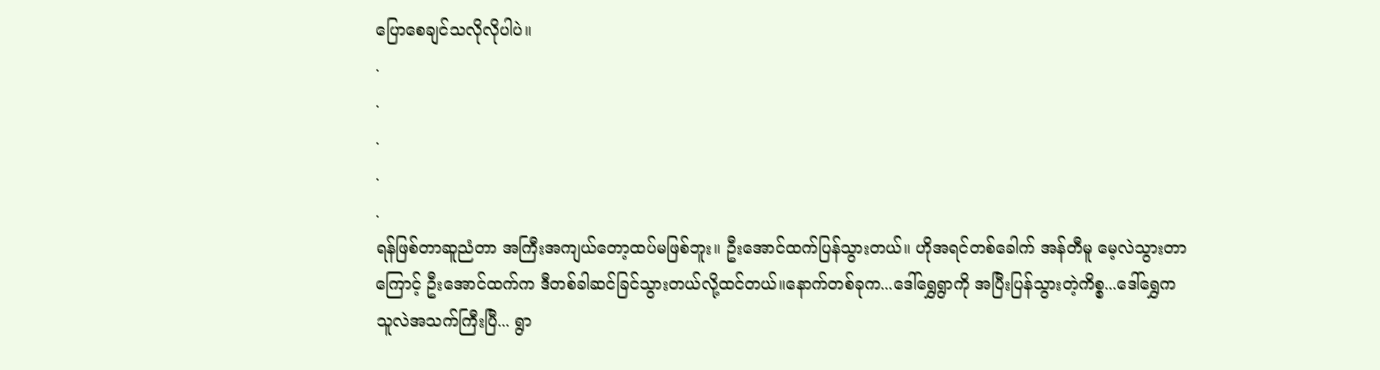ပြောစေချင်သလိုလိုပါပဲ။
.
.
.
.
.
ရန်ဖြစ်တာဆူညံတာ အကြီးအကျယ်တော့ထပ်မဖြစ်ဘူး။ ဦးအောင်ထက်ပြန်သွားတယ်။ ဟိုအရင်တစ်ခေါက် အန်တီမူ မေ့လဲသွားတာကြောင့် ဦးအောင်ထက်က ဒီတစ်ခါဆင်ခြင်သွားတယ်လို့ထင်တယ်။နောက်တစ်ခုက...ဒေါ်ရွှေရွာကို အပြီးပြန်သွားတဲ့ကိစ္စ...ဒေါ်ရွှေက သူလဲအသက်ကြီးပြီ... ရွာ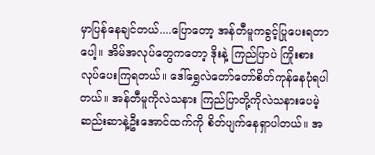မှာပြန်နေချင်တယ်....ပြောတော့ အန်တီမူကခွင့်ပြုပေးရတာပေါ့။ အိမ်အလုပ်တွေကတော့ ဒိုးနဲ့ ကြည်ပြာပဲ ကြိုးစားလုပ်ပေးကြရတယ်။ ဒေါ်ရွှေလဲတော်တော်စိတ်ကုန်နေပုံရပါတယ်။ အန်တီမူကိုလဲသနား ကြည်ပြာတို့ကိုလဲသနားပေမဲ့ ဆည်းဆာနဲ့ဦးအောင်ထက်ကို စိတ်ပျက်နေရှာပါတယ်။ အ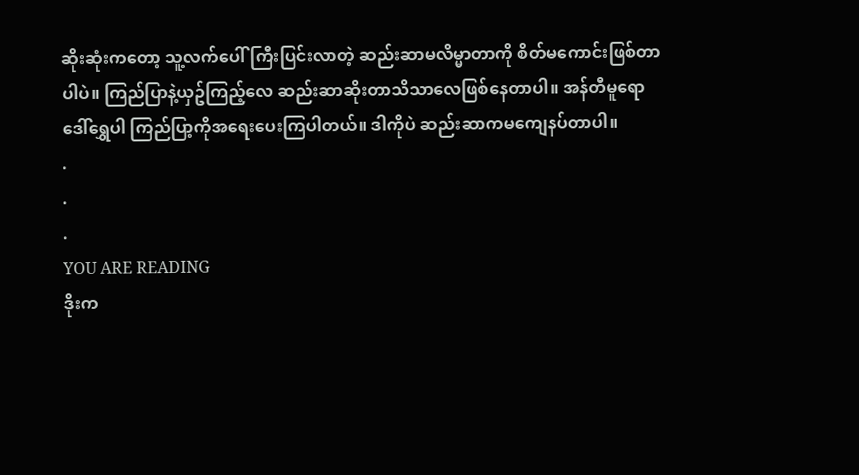ဆိုးဆုံးကတော့ သူ့လက်ပေါ်ကြီးပြင်းလာတဲ့ ဆည်းဆာမလိမ္မာတာကို စိတ်မကောင်းဖြစ်တာပါပဲ။ ကြည်ပြာနဲ့ယှဥ်ကြည့်လေ ဆည်းဆာဆိုးတာသိသာလေဖြစ်နေတာပါ။ အန်တီမူရော ဒေါ်ရွှေပါ ကြည်ပြာ့ကိုအရေးပေးကြပါတယ်။ ဒါကိုပဲ ဆည်းဆာကမကျေနပ်တာပါ။
.
.
.
YOU ARE READING
ဒိုးက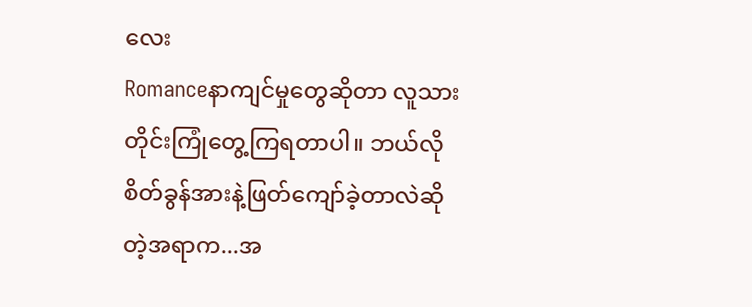လေး
Romanceနာကျင်မှုတွေဆိုတာ လူသားတိုင်းကြုံတွေ့ကြရတာပါ။ ဘယ်လိုစိတ်ခွန်အားနဲ့ဖြတ်ကျော်ခဲ့တာလဲဆိုတဲ့အရာက...အ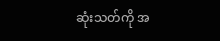ဆုံးသတ်ကို အ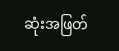ဆုံးအဖြတ်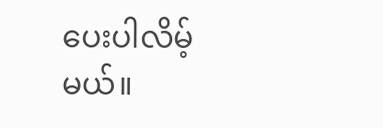ပေးပါလိမ့်မယ်။